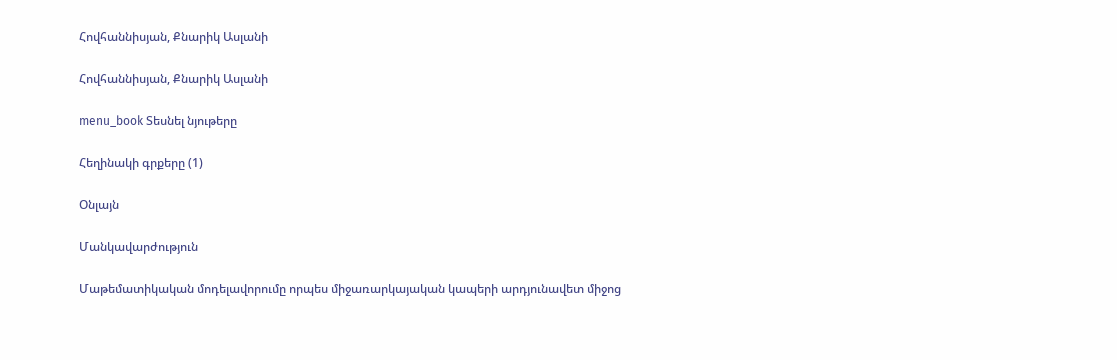Հովհաննիսյան, Քնարիկ Ասլանի

Հովհաննիսյան, Քնարիկ Ասլանի

menu_book Տեսնել նյութերը

Հեղինակի գրքերը (1)

Օնլայն

Մանկավարժություն

Մաթեմատիկական մոդելավորումը որպես միջառարկայական կապերի արդյունավետ միջոց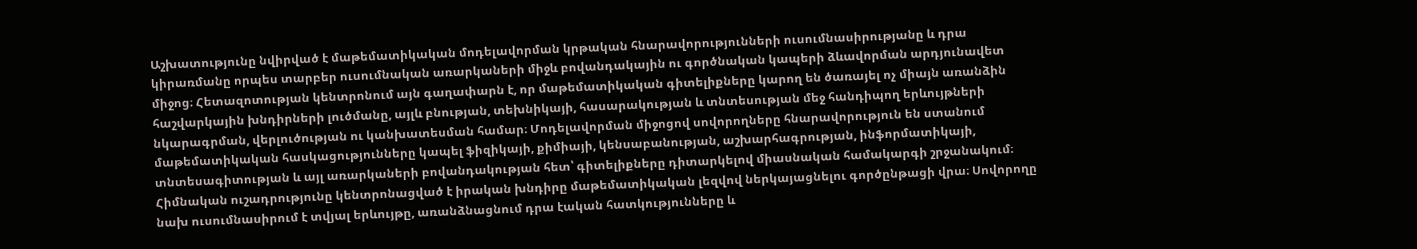Աշխատությունը նվիրված է մաթեմատիկական մոդելավորման կրթական հնարավորությունների ուսումնասիրությանը և դրա կիրառմանը որպես տարբեր ուսումնական առարկաների միջև բովանդակային ու գործնական կապերի ձևավորման արդյունավետ միջոց։ Հետազոտության կենտրոնում այն գաղափարն է, որ մաթեմատիկական գիտելիքները կարող են ծառայել ոչ միայն առանձին հաշվարկային խնդիրների լուծմանը, այլև բնության, տեխնիկայի, հասարակության և տնտեսության մեջ հանդիպող երևույթների նկարագրման, վերլուծության ու կանխատեսման համար։ Մոդելավորման միջոցով սովորողները հնարավորություն են ստանում մաթեմատիկական հասկացությունները կապել ֆիզիկայի, քիմիայի, կենսաբանության, աշխարհագրության, ինֆորմատիկայի, տնտեսագիտության և այլ առարկաների բովանդակության հետ՝ գիտելիքները դիտարկելով միասնական համակարգի շրջանակում։ Հիմնական ուշադրությունը կենտրոնացված է իրական խնդիրը մաթեմատիկական լեզվով ներկայացնելու գործընթացի վրա։ Սովորողը նախ ուսումնասիրում է տվյալ երևույթը, առանձնացնում դրա էական հատկությունները և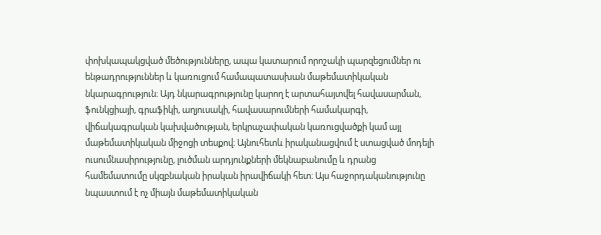փոխկապակցված մեծությունները, ապա կատարում որոշակի պարզեցումներ ու ենթադրություններ և կառուցում համապատասխան մաթեմատիկական նկարագրություն։ Այդ նկարագրությունը կարող է արտահայտվել հավասարման, ֆունկցիայի, գրաֆիկի, աղյուսակի, հավասարումների համակարգի, վիճակագրական կախվածության, երկրաչափական կառուցվածքի կամ այլ մաթեմատիկական միջոցի տեսքով։ Այնուհետև իրականացվում է ստացված մոդելի ուսումնասիրությունը, լուծման արդյունքների մեկնաբանումը և դրանց համեմատումը սկզբնական իրական իրավիճակի հետ։ Այս հաջորդականությունը նպաստում է ոչ միայն մաթեմատիկական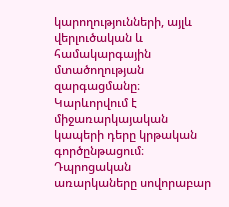կարողությունների, այլև վերլուծական և համակարգային մտածողության զարգացմանը։ Կարևորվում է միջառարկայական կապերի դերը կրթական գործընթացում։ Դպրոցական առարկաները սովորաբար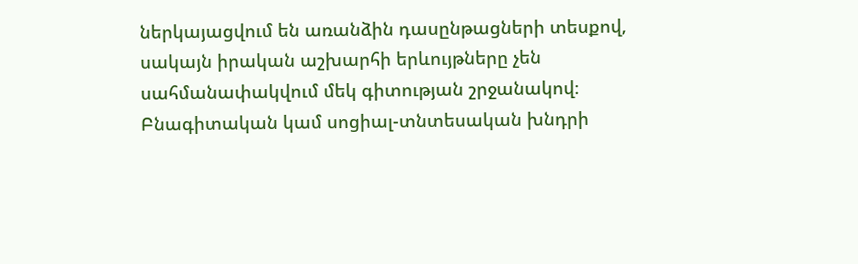ներկայացվում են առանձին դասընթացների տեսքով, սակայն իրական աշխարհի երևույթները չեն սահմանափակվում մեկ գիտության շրջանակով։ Բնագիտական կամ սոցիալ-տնտեսական խնդրի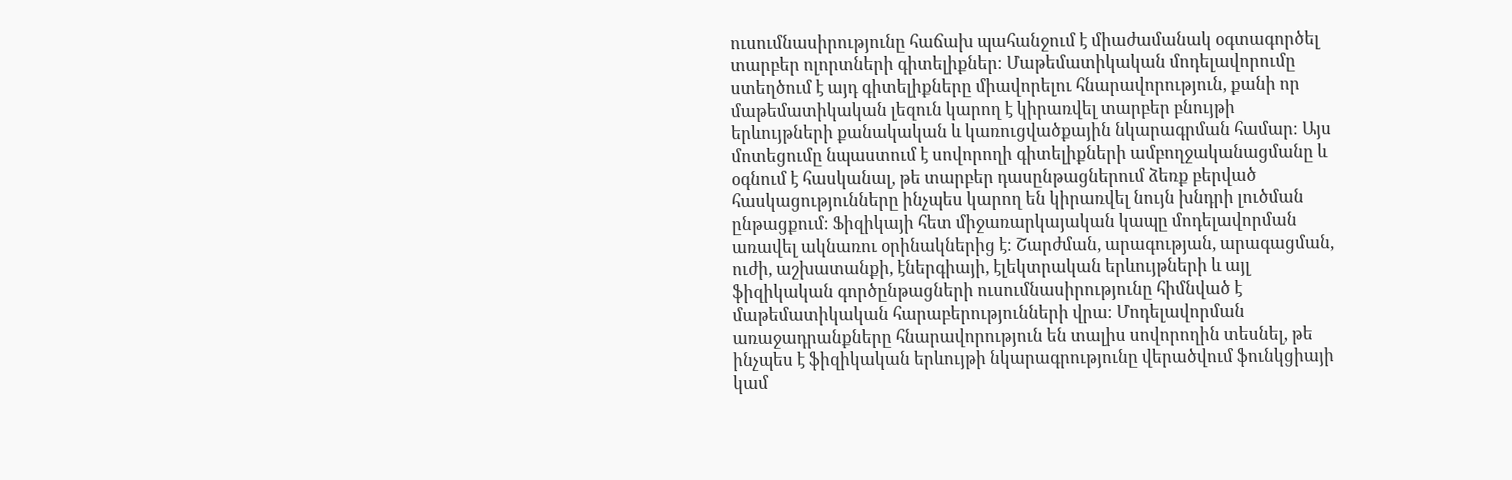ուսումնասիրությունը հաճախ պահանջում է միաժամանակ օգտագործել տարբեր ոլորտների գիտելիքներ։ Մաթեմատիկական մոդելավորումը ստեղծում է այդ գիտելիքները միավորելու հնարավորություն, քանի որ մաթեմատիկական լեզուն կարող է կիրառվել տարբեր բնույթի երևույթների քանակական և կառուցվածքային նկարագրման համար։ Այս մոտեցումը նպաստում է սովորողի գիտելիքների ամբողջականացմանը և օգնում է հասկանալ, թե տարբեր դասընթացներում ձեռք բերված հասկացությունները ինչպես կարող են կիրառվել նույն խնդրի լուծման ընթացքում։ Ֆիզիկայի հետ միջառարկայական կապը մոդելավորման առավել ակնառու օրինակներից է։ Շարժման, արագության, արագացման, ուժի, աշխատանքի, էներգիայի, էլեկտրական երևույթների և այլ ֆիզիկական գործընթացների ուսումնասիրությունը հիմնված է մաթեմատիկական հարաբերությունների վրա։ Մոդելավորման առաջադրանքները հնարավորություն են տալիս սովորողին տեսնել, թե ինչպես է ֆիզիկական երևույթի նկարագրությունը վերածվում ֆունկցիայի կամ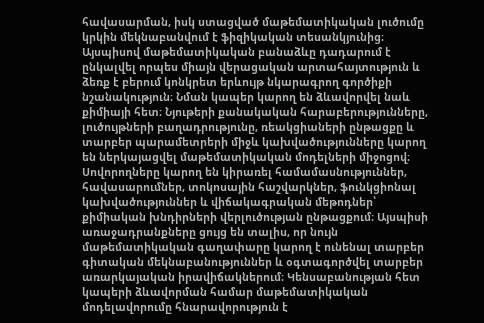հավասարման, իսկ ստացված մաթեմատիկական լուծումը կրկին մեկնաբանվում է ֆիզիկական տեսանկյունից։ Այսպիսով մաթեմատիկական բանաձևը դադարում է ընկալվել որպես միայն վերացական արտահայտություն և ձեռք է բերում կոնկրետ երևույթ նկարագրող գործիքի նշանակություն։ Նման կապեր կարող են ձևավորվել նաև քիմիայի հետ։ Նյութերի քանակական հարաբերությունները, լուծույթների բաղադրությունը, ռեակցիաների ընթացքը և տարբեր պարամետրերի միջև կախվածությունները կարող են ներկայացվել մաթեմատիկական մոդելների միջոցով։ Սովորողները կարող են կիրառել համամասնություններ, հավասարումներ, տոկոսային հաշվարկներ, ֆունկցիոնալ կախվածություններ և վիճակագրական մեթոդներ՝ քիմիական խնդիրների վերլուծության ընթացքում։ Այսպիսի առաջադրանքները ցույց են տալիս, որ նույն մաթեմատիկական գաղափարը կարող է ունենալ տարբեր գիտական մեկնաբանություններ և օգտագործվել տարբեր առարկայական իրավիճակներում։ Կենսաբանության հետ կապերի ձևավորման համար մաթեմատիկական մոդելավորումը հնարավորություն է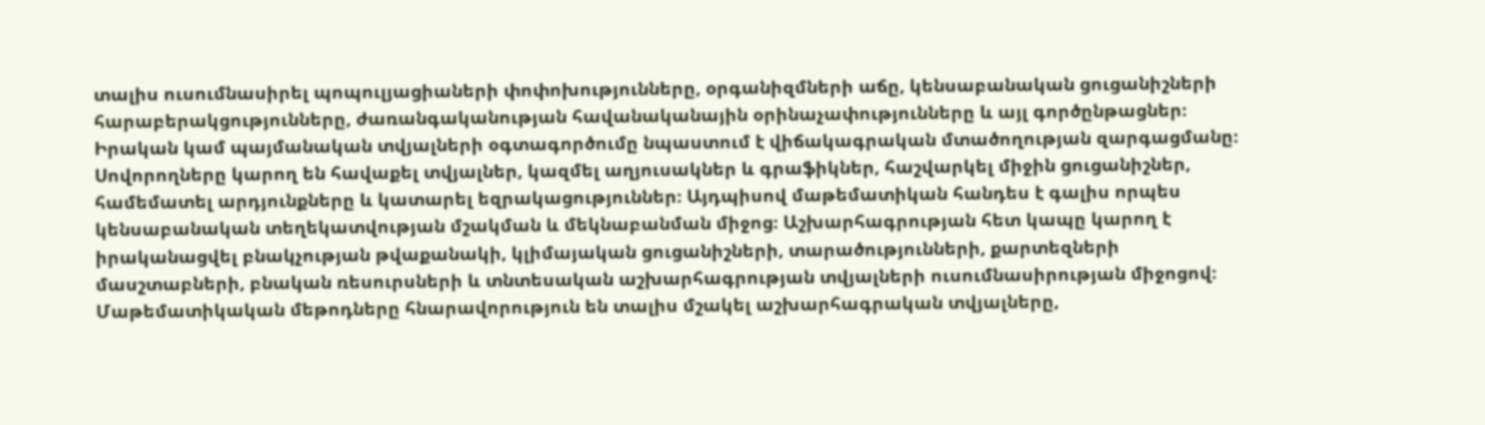տալիս ուսումնասիրել պոպուլյացիաների փոփոխությունները, օրգանիզմների աճը, կենսաբանական ցուցանիշների հարաբերակցությունները, ժառանգականության հավանականային օրինաչափությունները և այլ գործընթացներ։ Իրական կամ պայմանական տվյալների օգտագործումը նպաստում է վիճակագրական մտածողության զարգացմանը։ Սովորողները կարող են հավաքել տվյալներ, կազմել աղյուսակներ և գրաֆիկներ, հաշվարկել միջին ցուցանիշներ, համեմատել արդյունքները և կատարել եզրակացություններ։ Այդպիսով մաթեմատիկան հանդես է գալիս որպես կենսաբանական տեղեկատվության մշակման և մեկնաբանման միջոց։ Աշխարհագրության հետ կապը կարող է իրականացվել բնակչության թվաքանակի, կլիմայական ցուցանիշների, տարածությունների, քարտեզների մասշտաբների, բնական ռեսուրսների և տնտեսական աշխարհագրության տվյալների ուսումնասիրության միջոցով։ Մաթեմատիկական մեթոդները հնարավորություն են տալիս մշակել աշխարհագրական տվյալները,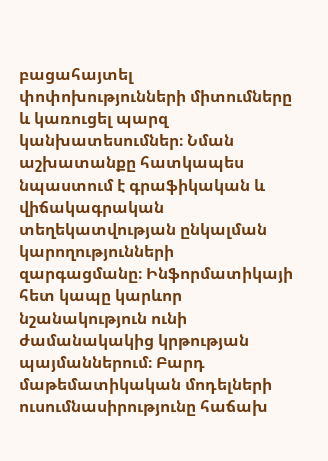բացահայտել փոփոխությունների միտումները և կառուցել պարզ կանխատեսումներ։ Նման աշխատանքը հատկապես նպաստում է գրաֆիկական և վիճակագրական տեղեկատվության ընկալման կարողությունների զարգացմանը։ Ինֆորմատիկայի հետ կապը կարևոր նշանակություն ունի ժամանակակից կրթության պայմաններում։ Բարդ մաթեմատիկական մոդելների ուսումնասիրությունը հաճախ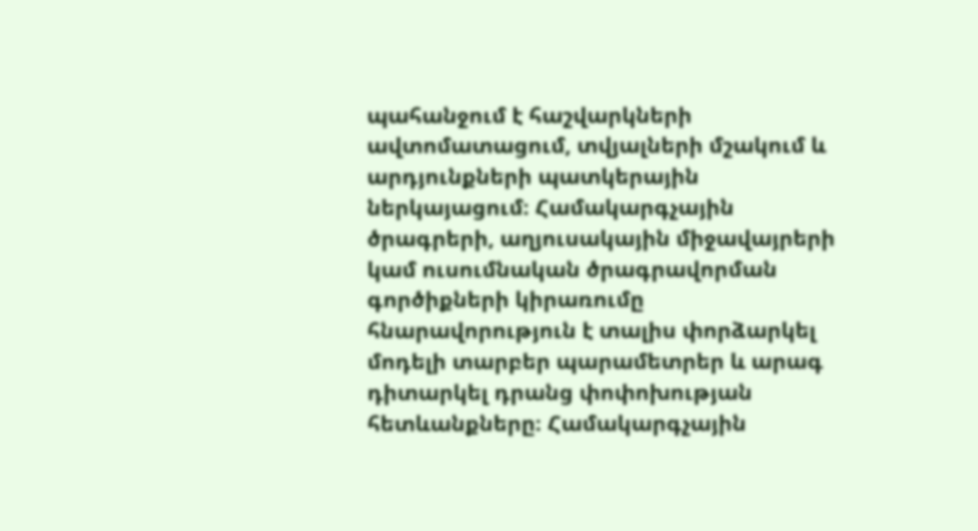պահանջում է հաշվարկների ավտոմատացում, տվյալների մշակում և արդյունքների պատկերային ներկայացում։ Համակարգչային ծրագրերի, աղյուսակային միջավայրերի կամ ուսումնական ծրագրավորման գործիքների կիրառումը հնարավորություն է տալիս փորձարկել մոդելի տարբեր պարամետրեր և արագ դիտարկել դրանց փոփոխության հետևանքները։ Համակարգչային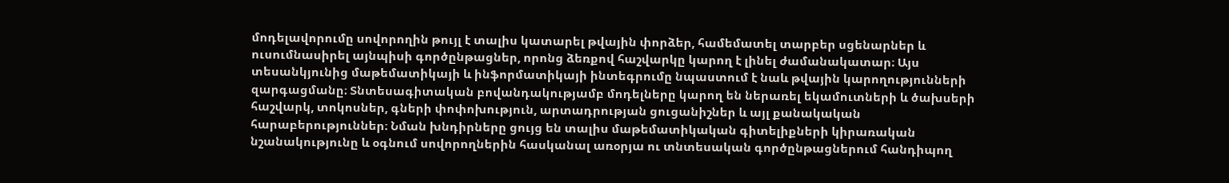մոդելավորումը սովորողին թույլ է տալիս կատարել թվային փորձեր, համեմատել տարբեր սցենարներ և ուսումնասիրել այնպիսի գործընթացներ, որոնց ձեռքով հաշվարկը կարող է լինել ժամանակատար։ Այս տեսանկյունից մաթեմատիկայի և ինֆորմատիկայի ինտեգրումը նպաստում է նաև թվային կարողությունների զարգացմանը։ Տնտեսագիտական բովանդակությամբ մոդելները կարող են ներառել եկամուտների և ծախսերի հաշվարկ, տոկոսներ, գների փոփոխություն, արտադրության ցուցանիշներ և այլ քանակական հարաբերություններ։ Նման խնդիրները ցույց են տալիս մաթեմատիկական գիտելիքների կիրառական նշանակությունը և օգնում սովորողներին հասկանալ առօրյա ու տնտեսական գործընթացներում հանդիպող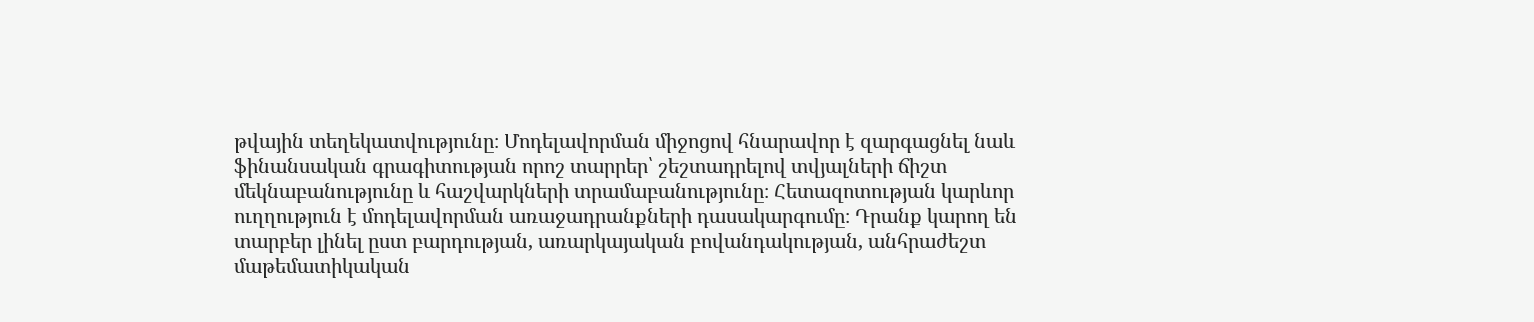թվային տեղեկատվությունը։ Մոդելավորման միջոցով հնարավոր է զարգացնել նաև ֆինանսական գրագիտության որոշ տարրեր՝ շեշտադրելով տվյալների ճիշտ մեկնաբանությունը և հաշվարկների տրամաբանությունը։ Հետազոտության կարևոր ուղղություն է մոդելավորման առաջադրանքների դասակարգումը։ Դրանք կարող են տարբեր լինել ըստ բարդության, առարկայական բովանդակության, անհրաժեշտ մաթեմատիկական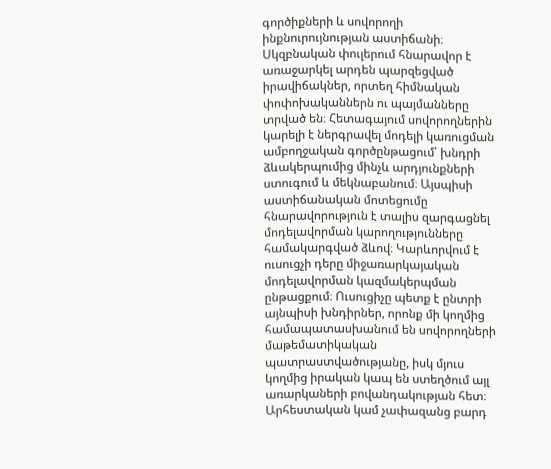գործիքների և սովորողի ինքնուրույնության աստիճանի։ Սկզբնական փուլերում հնարավոր է առաջարկել արդեն պարզեցված իրավիճակներ, որտեղ հիմնական փոփոխականներն ու պայմանները տրված են։ Հետագայում սովորողներին կարելի է ներգրավել մոդելի կառուցման ամբողջական գործընթացում՝ խնդրի ձևակերպումից մինչև արդյունքների ստուգում և մեկնաբանում։ Այսպիսի աստիճանական մոտեցումը հնարավորություն է տալիս զարգացնել մոդելավորման կարողությունները համակարգված ձևով։ Կարևորվում է ուսուցչի դերը միջառարկայական մոդելավորման կազմակերպման ընթացքում։ Ուսուցիչը պետք է ընտրի այնպիսի խնդիրներ, որոնք մի կողմից համապատասխանում են սովորողների մաթեմատիկական պատրաստվածությանը, իսկ մյուս կողմից իրական կապ են ստեղծում այլ առարկաների բովանդակության հետ։ Արհեստական կամ չափազանց բարդ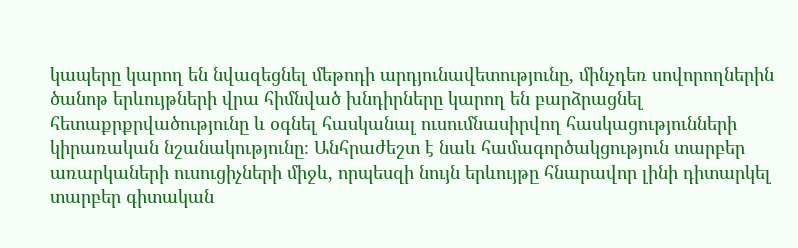կապերը կարող են նվազեցնել մեթոդի արդյունավետությունը, մինչդեռ սովորողներին ծանոթ երևույթների վրա հիմնված խնդիրները կարող են բարձրացնել հետաքրքրվածությունը և օգնել հասկանալ ուսումնասիրվող հասկացությունների կիրառական նշանակությունը։ Անհրաժեշտ է նաև համագործակցություն տարբեր առարկաների ուսուցիչների միջև, որպեսզի նույն երևույթը հնարավոր լինի դիտարկել տարբեր գիտական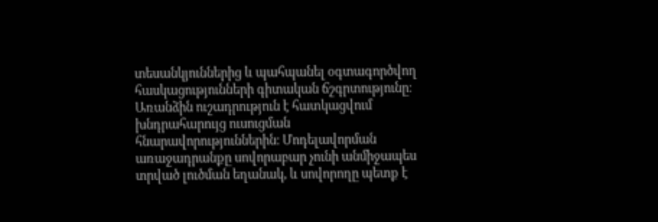տեսանկյուններից և պահպանել օգտագործվող հասկացությունների գիտական ճշգրտությունը։ Առանձին ուշադրություն է հատկացվում խնդրահարույց ուսուցման հնարավորություններին։ Մոդելավորման առաջադրանքը սովորաբար չունի անմիջապես տրված լուծման եղանակ, և սովորողը պետք է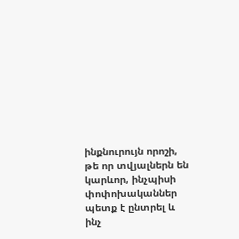ինքնուրույն որոշի, թե որ տվյալներն են կարևոր, ինչպիսի փոփոխականներ պետք է ընտրել և ինչ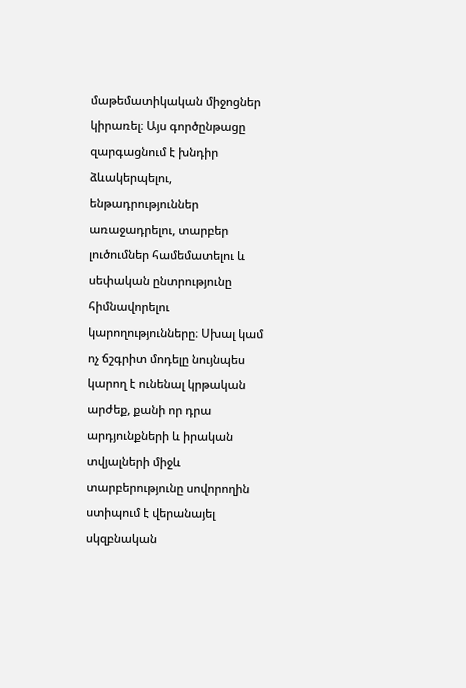մաթեմատիկական միջոցներ կիրառել։ Այս գործընթացը զարգացնում է խնդիր ձևակերպելու, ենթադրություններ առաջադրելու, տարբեր լուծումներ համեմատելու և սեփական ընտրությունը հիմնավորելու կարողությունները։ Սխալ կամ ոչ ճշգրիտ մոդելը նույնպես կարող է ունենալ կրթական արժեք, քանի որ դրա արդյունքների և իրական տվյալների միջև տարբերությունը սովորողին ստիպում է վերանայել սկզբնական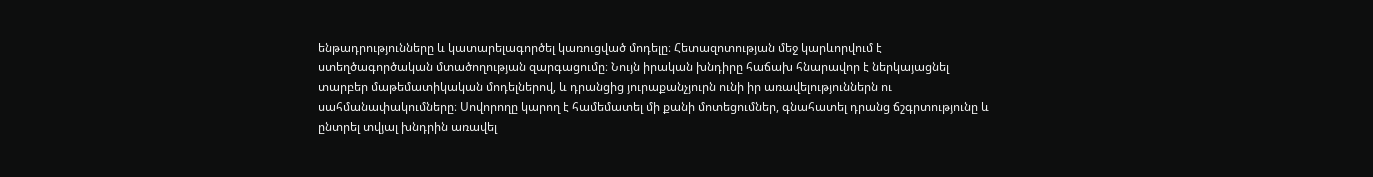ենթադրությունները և կատարելագործել կառուցված մոդելը։ Հետազոտության մեջ կարևորվում է ստեղծագործական մտածողության զարգացումը։ Նույն իրական խնդիրը հաճախ հնարավոր է ներկայացնել տարբեր մաթեմատիկական մոդելներով, և դրանցից յուրաքանչյուրն ունի իր առավելություններն ու սահմանափակումները։ Սովորողը կարող է համեմատել մի քանի մոտեցումներ, գնահատել դրանց ճշգրտությունը և ընտրել տվյալ խնդրին առավել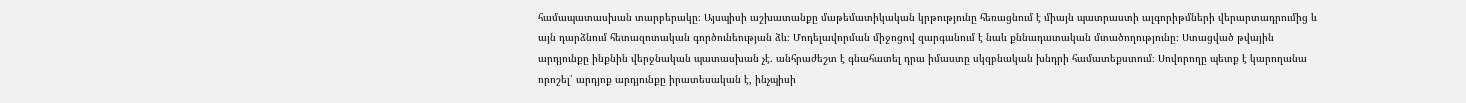համապատասխան տարբերակը։ Այսպիսի աշխատանքը մաթեմատիկական կրթությունը հեռացնում է միայն պատրաստի ալգորիթմների վերարտադրումից և այն դարձնում հետազոտական գործունեության ձև։ Մոդելավորման միջոցով զարգանում է նաև քննադատական մտածողությունը։ Ստացված թվային արդյունքը ինքնին վերջնական պատասխան չէ. անհրաժեշտ է գնահատել դրա իմաստը սկզբնական խնդրի համատեքստում։ Սովորողը պետք է կարողանա որոշել՝ արդյոք արդյունքը իրատեսական է, ինչպիսի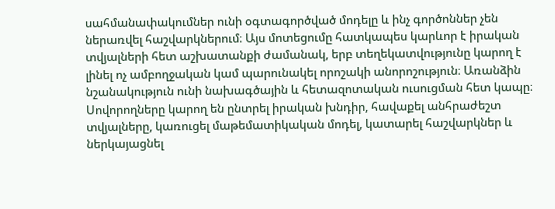սահմանափակումներ ունի օգտագործված մոդելը և ինչ գործոններ չեն ներառվել հաշվարկներում։ Այս մոտեցումը հատկապես կարևոր է իրական տվյալների հետ աշխատանքի ժամանակ, երբ տեղեկատվությունը կարող է լինել ոչ ամբողջական կամ պարունակել որոշակի անորոշություն։ Առանձին նշանակություն ունի նախագծային և հետազոտական ուսուցման հետ կապը։ Սովորողները կարող են ընտրել իրական խնդիր, հավաքել անհրաժեշտ տվյալները, կառուցել մաթեմատիկական մոդել, կատարել հաշվարկներ և ներկայացնել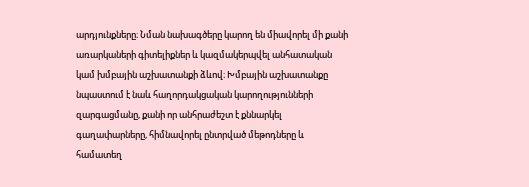արդյունքները։ Նման նախագծերը կարող են միավորել մի քանի առարկաների գիտելիքներ և կազմակերպվել անհատական կամ խմբային աշխատանքի ձևով։ Խմբային աշխատանքը նպաստում է նաև հաղորդակցական կարողությունների զարգացմանը, քանի որ անհրաժեշտ է քննարկել գաղափարները, հիմնավորել ընտրված մեթոդները և համատեղ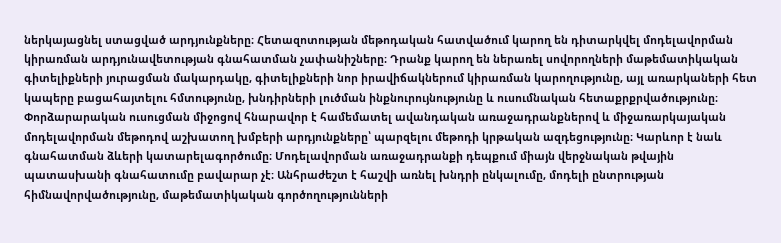ներկայացնել ստացված արդյունքները։ Հետազոտության մեթոդական հատվածում կարող են դիտարկվել մոդելավորման կիրառման արդյունավետության գնահատման չափանիշները։ Դրանք կարող են ներառել սովորողների մաթեմատիկական գիտելիքների յուրացման մակարդակը, գիտելիքների նոր իրավիճակներում կիրառման կարողությունը, այլ առարկաների հետ կապերը բացահայտելու հմտությունը, խնդիրների լուծման ինքնուրույնությունը և ուսումնական հետաքրքրվածությունը։ Փորձարարական ուսուցման միջոցով հնարավոր է համեմատել ավանդական առաջադրանքներով և միջառարկայական մոդելավորման մեթոդով աշխատող խմբերի արդյունքները՝ պարզելու մեթոդի կրթական ազդեցությունը։ Կարևոր է նաև գնահատման ձևերի կատարելագործումը։ Մոդելավորման առաջադրանքի դեպքում միայն վերջնական թվային պատասխանի գնահատումը բավարար չէ։ Անհրաժեշտ է հաշվի առնել խնդրի ընկալումը, մոդելի ընտրության հիմնավորվածությունը, մաթեմատիկական գործողությունների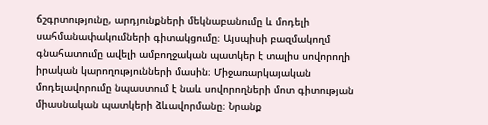ճշգրտությունը, արդյունքների մեկնաբանումը և մոդելի սահմանափակումների գիտակցումը։ Այսպիսի բազմակողմ գնահատումը ավելի ամբողջական պատկեր է տալիս սովորողի իրական կարողությունների մասին։ Միջառարկայական մոդելավորումը նպաստում է նաև սովորողների մոտ գիտության միասնական պատկերի ձևավորմանը։ Նրանք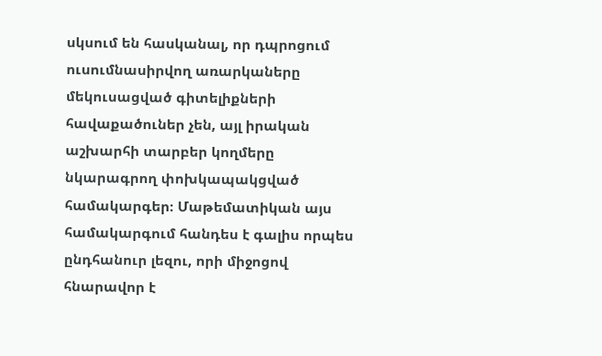սկսում են հասկանալ, որ դպրոցում ուսումնասիրվող առարկաները մեկուսացված գիտելիքների հավաքածուներ չեն, այլ իրական աշխարհի տարբեր կողմերը նկարագրող փոխկապակցված համակարգեր։ Մաթեմատիկան այս համակարգում հանդես է գալիս որպես ընդհանուր լեզու, որի միջոցով հնարավոր է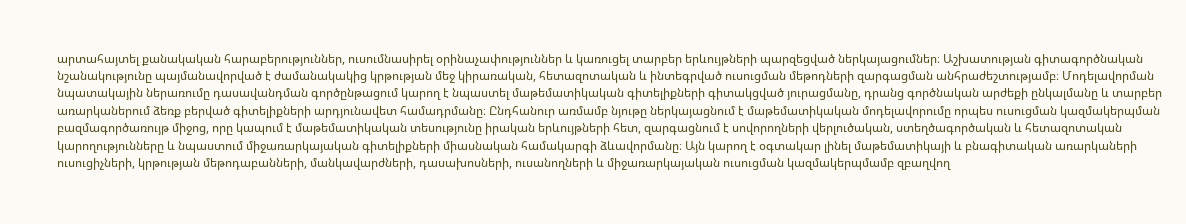արտահայտել քանակական հարաբերություններ, ուսումնասիրել օրինաչափություններ և կառուցել տարբեր երևույթների պարզեցված ներկայացումներ։ Աշխատության գիտագործնական նշանակությունը պայմանավորված է ժամանակակից կրթության մեջ կիրառական, հետազոտական և ինտեգրված ուսուցման մեթոդների զարգացման անհրաժեշտությամբ։ Մոդելավորման նպատակային ներառումը դասավանդման գործընթացում կարող է նպաստել մաթեմատիկական գիտելիքների գիտակցված յուրացմանը, դրանց գործնական արժեքի ընկալմանը և տարբեր առարկաներում ձեռք բերված գիտելիքների արդյունավետ համադրմանը։ Ընդհանուր առմամբ նյութը ներկայացնում է մաթեմատիկական մոդելավորումը որպես ուսուցման կազմակերպման բազմագործառույթ միջոց, որը կապում է մաթեմատիկական տեսությունը իրական երևույթների հետ, զարգացնում է սովորողների վերլուծական, ստեղծագործական և հետազոտական կարողությունները և նպաստում միջառարկայական գիտելիքների միասնական համակարգի ձևավորմանը։ Այն կարող է օգտակար լինել մաթեմատիկայի և բնագիտական առարկաների ուսուցիչների, կրթության մեթոդաբանների, մանկավարժների, դասախոսների, ուսանողների և միջառարկայական ուսուցման կազմակերպմամբ զբաղվող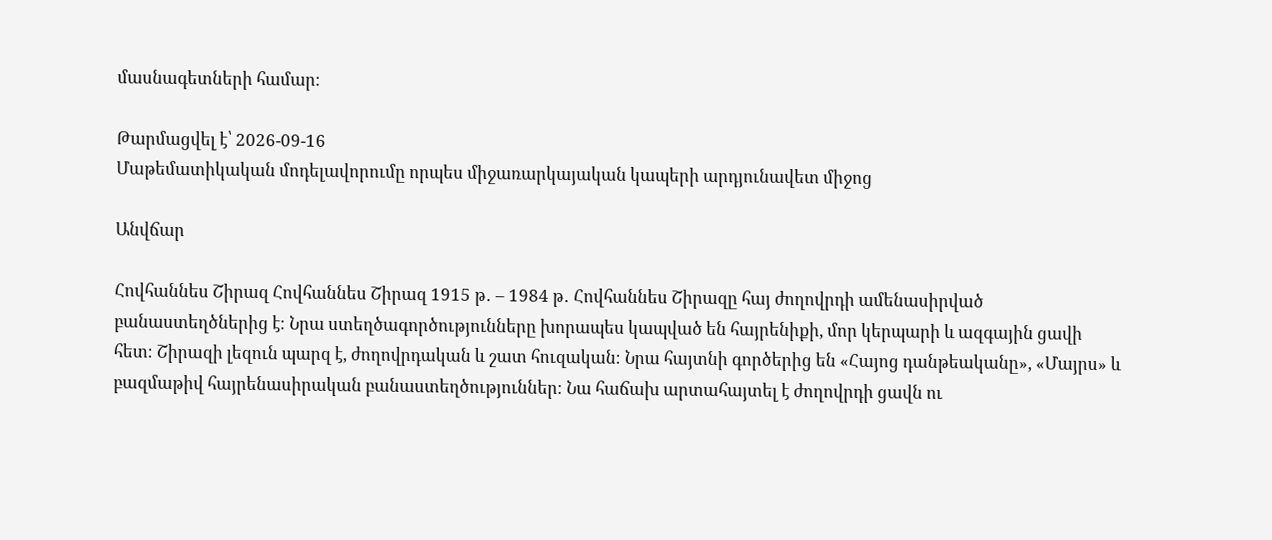մասնագետների համար։

Թարմացվել է՝ 2026-09-16
Մաթեմատիկական մոդելավորումը որպես միջառարկայական կապերի արդյունավետ միջոց

Անվճար

Հովհաննես Շիրազ Հովհաննես Շիրազ 1915 թ․ – 1984 թ․ Հովհաննես Շիրազը հայ ժողովրդի ամենասիրված բանաստեղծներից է։ Նրա ստեղծագործությունները խորապես կապված են հայրենիքի, մոր կերպարի և ազգային ցավի հետ։ Շիրազի լեզուն պարզ է, ժողովրդական և շատ հուզական։ Նրա հայտնի գործերից են «Հայոց դանթեականը», «Մայրս» և բազմաթիվ հայրենասիրական բանաստեղծություններ։ Նա հաճախ արտահայտել է ժողովրդի ցավն ու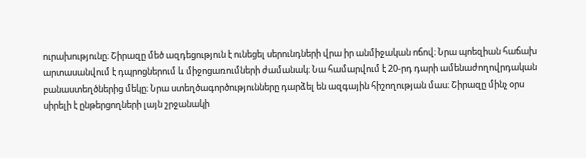ուրախությունը։ Շիրազը մեծ ազդեցություն է ունեցել սերունդների վրա իր անմիջական ոճով։ Նրա պոեզիան հաճախ արտասանվում է դպրոցներում և միջոցառումների ժամանակ։ Նա համարվում է 20-րդ դարի ամենաժողովրդական բանաստեղծներից մեկը։ Նրա ստեղծագործությունները դարձել են ազգային հիշողության մաս։ Շիրազը մինչ օրս սիրելի է ընթերցողների լայն շրջանակի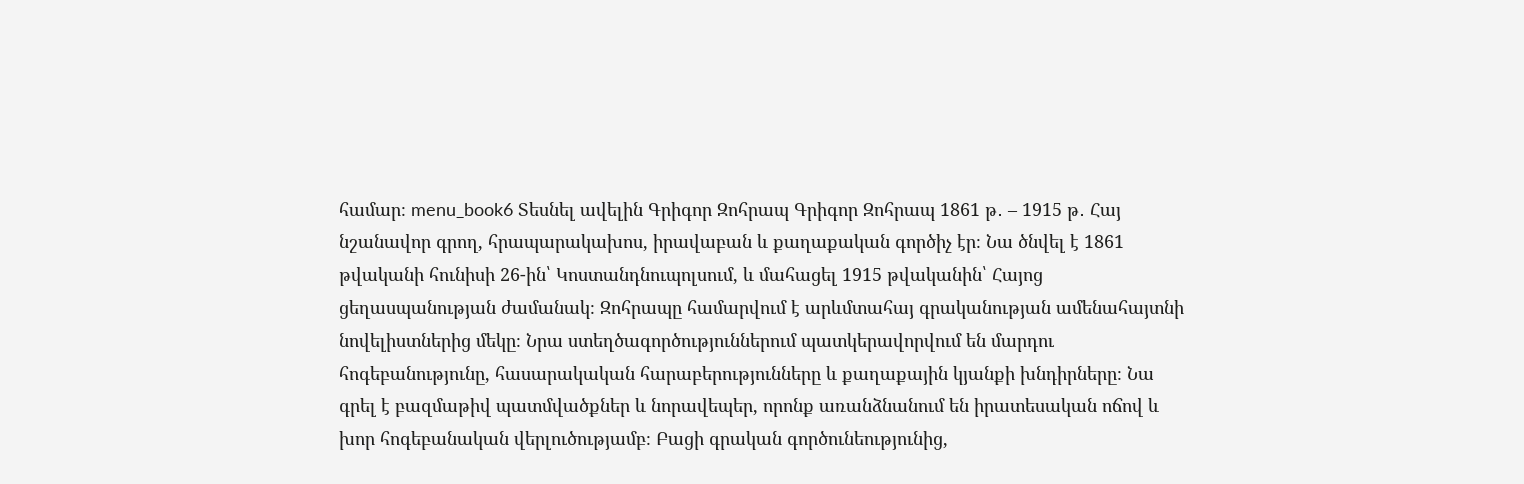համար։ menu_book6 Տեսնել ավելին Գրիգոր Զոհրապ Գրիգոր Զոհրապ 1861 թ․ – 1915 թ․ Հայ նշանավոր գրող, հրապարակախոս, իրավաբան և քաղաքական գործիչ էր։ Նա ծնվել է 1861 թվականի հունիսի 26-ին՝ Կոստանդնուպոլսում, և մահացել 1915 թվականին՝ Հայոց ցեղասպանության ժամանակ։ Զոհրապը համարվում է արևմտահայ գրականության ամենահայտնի նովելիստներից մեկը։ Նրա ստեղծագործություններում պատկերավորվում են մարդու հոգեբանությունը, հասարակական հարաբերությունները և քաղաքային կյանքի խնդիրները։ Նա գրել է բազմաթիվ պատմվածքներ և նորավեպեր, որոնք առանձնանում են իրատեսական ոճով և խոր հոգեբանական վերլուծությամբ։ Բացի գրական գործունեությունից,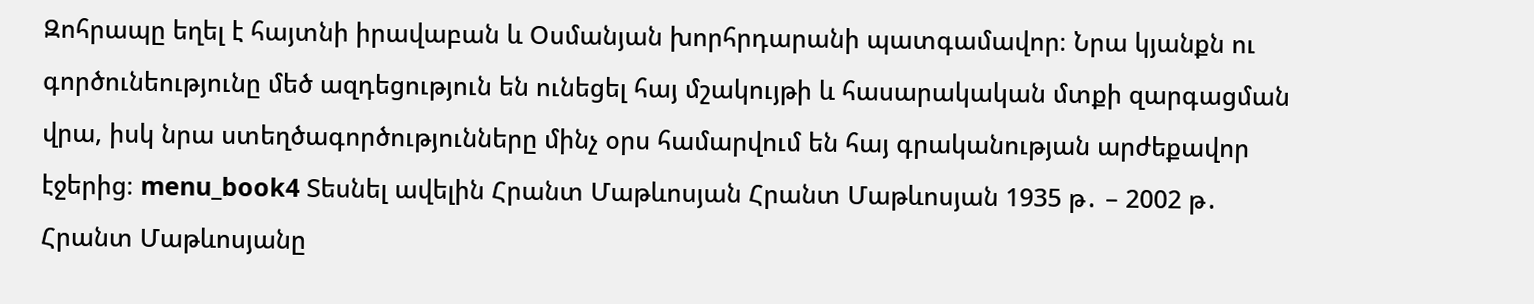Զոհրապը եղել է հայտնի իրավաբան և Օսմանյան խորհրդարանի պատգամավոր։ Նրա կյանքն ու գործունեությունը մեծ ազդեցություն են ունեցել հայ մշակույթի և հասարակական մտքի զարգացման վրա, իսկ նրա ստեղծագործությունները մինչ օրս համարվում են հայ գրականության արժեքավոր էջերից։ menu_book4 Տեսնել ավելին Հրանտ Մաթևոսյան Հրանտ Մաթևոսյան 1935 թ․ – 2002 թ․ Հրանտ Մաթևոսյանը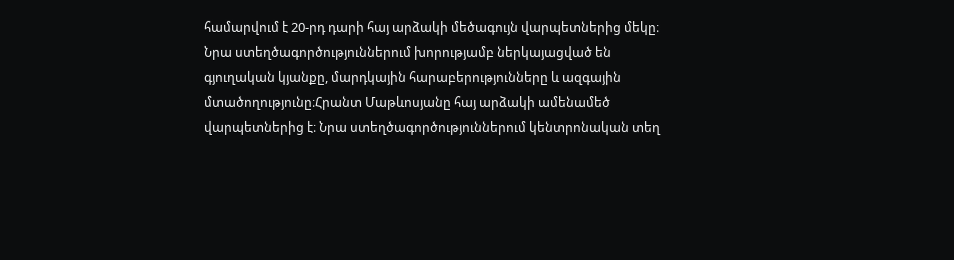համարվում է 20-րդ դարի հայ արձակի մեծագույն վարպետներից մեկը։ Նրա ստեղծագործություններում խորությամբ ներկայացված են գյուղական կյանքը, մարդկային հարաբերությունները և ազգային մտածողությունը։Հրանտ Մաթևոսյանը հայ արձակի ամենամեծ վարպետներից է։ Նրա ստեղծագործություններում կենտրոնական տեղ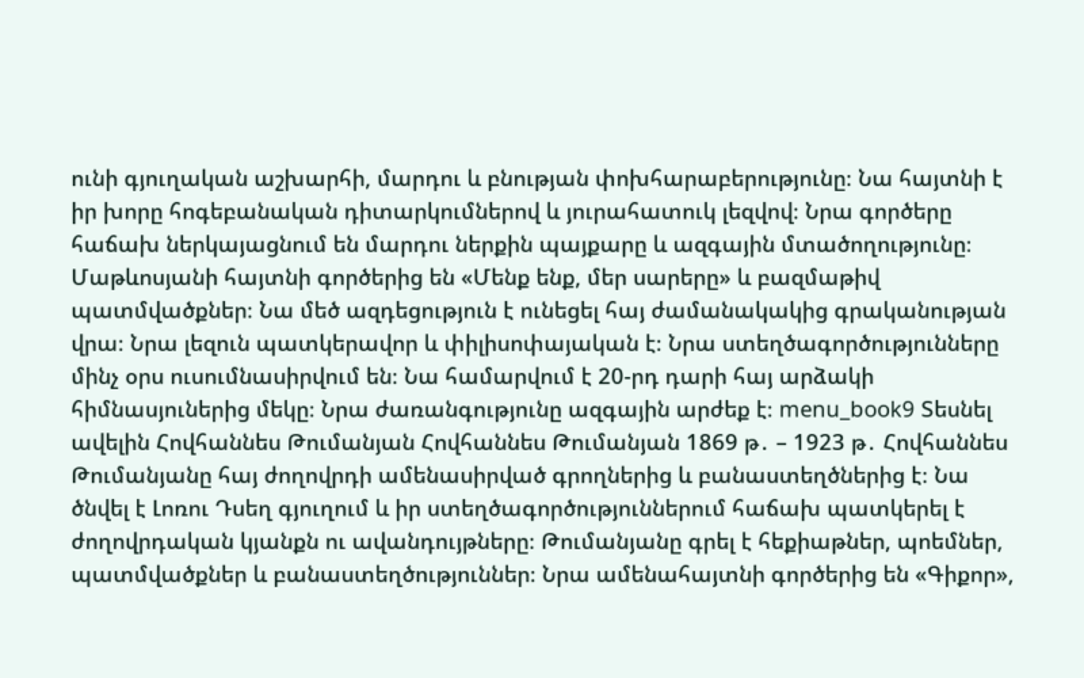ունի գյուղական աշխարհի, մարդու և բնության փոխհարաբերությունը։ Նա հայտնի է իր խորը հոգեբանական դիտարկումներով և յուրահատուկ լեզվով։ Նրա գործերը հաճախ ներկայացնում են մարդու ներքին պայքարը և ազգային մտածողությունը։ Մաթևոսյանի հայտնի գործերից են «Մենք ենք, մեր սարերը» և բազմաթիվ պատմվածքներ։ Նա մեծ ազդեցություն է ունեցել հայ ժամանակակից գրականության վրա։ Նրա լեզուն պատկերավոր և փիլիսոփայական է։ Նրա ստեղծագործությունները մինչ օրս ուսումնասիրվում են։ Նա համարվում է 20-րդ դարի հայ արձակի հիմնասյուներից մեկը։ Նրա ժառանգությունը ազգային արժեք է։ menu_book9 Տեսնել ավելին Հովհաննես Թումանյան Հովհաննես Թումանյան 1869 թ․ – 1923 թ․ Հովհաննես Թումանյանը հայ ժողովրդի ամենասիրված գրողներից և բանաստեղծներից է։ Նա ծնվել է Լոռու Դսեղ գյուղում և իր ստեղծագործություններում հաճախ պատկերել է ժողովրդական կյանքն ու ավանդույթները։ Թումանյանը գրել է հեքիաթներ, պոեմներ, պատմվածքներ և բանաստեղծություններ։ Նրա ամենահայտնի գործերից են «Գիքոր»,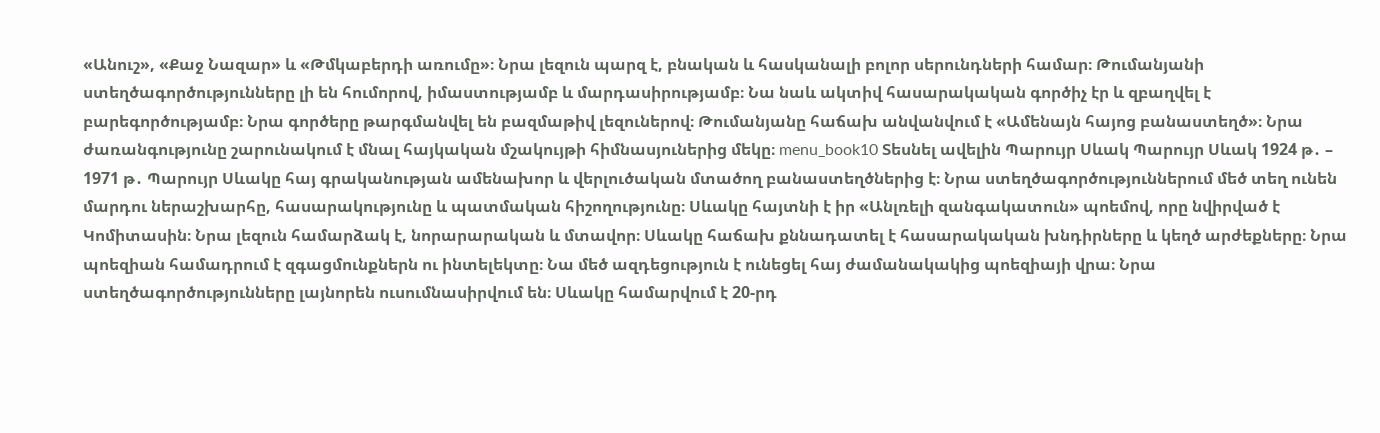«Անուշ», «Քաջ Նազար» և «Թմկաբերդի առումը»։ Նրա լեզուն պարզ է, բնական և հասկանալի բոլոր սերունդների համար։ Թումանյանի ստեղծագործությունները լի են հումորով, իմաստությամբ և մարդասիրությամբ։ Նա նաև ակտիվ հասարակական գործիչ էր և զբաղվել է բարեգործությամբ։ Նրա գործերը թարգմանվել են բազմաթիվ լեզուներով։ Թումանյանը հաճախ անվանվում է «Ամենայն հայոց բանաստեղծ»։ Նրա ժառանգությունը շարունակում է մնալ հայկական մշակույթի հիմնասյուներից մեկը։ menu_book10 Տեսնել ավելին Պարույր Սևակ Պարույր Սևակ 1924 թ․ – 1971 թ․ Պարույր Սևակը հայ գրականության ամենախոր և վերլուծական մտածող բանաստեղծներից է։ Նրա ստեղծագործություններում մեծ տեղ ունեն մարդու ներաշխարհը, հասարակությունը և պատմական հիշողությունը։ Սևակը հայտնի է իր «Անլռելի զանգակատուն» պոեմով, որը նվիրված է Կոմիտասին։ Նրա լեզուն համարձակ է, նորարարական և մտավոր։ Սևակը հաճախ քննադատել է հասարակական խնդիրները և կեղծ արժեքները։ Նրա պոեզիան համադրում է զգացմունքներն ու ինտելեկտը։ Նա մեծ ազդեցություն է ունեցել հայ ժամանակակից պոեզիայի վրա։ Նրա ստեղծագործությունները լայնորեն ուսումնասիրվում են։ Սևակը համարվում է 20-րդ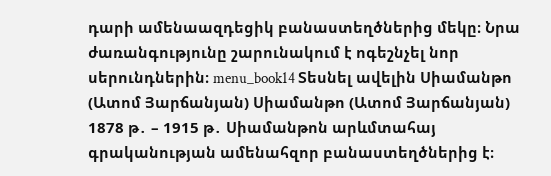դարի ամենաազդեցիկ բանաստեղծներից մեկը։ Նրա ժառանգությունը շարունակում է ոգեշնչել նոր սերունդներին։ menu_book14 Տեսնել ավելին Սիամանթո (Ատոմ Յարճանյան) Սիամանթո (Ատոմ Յարճանյան) 1878 թ․ – 1915 թ․ Սիամանթոն արևմտահայ գրականության ամենահզոր բանաստեղծներից է։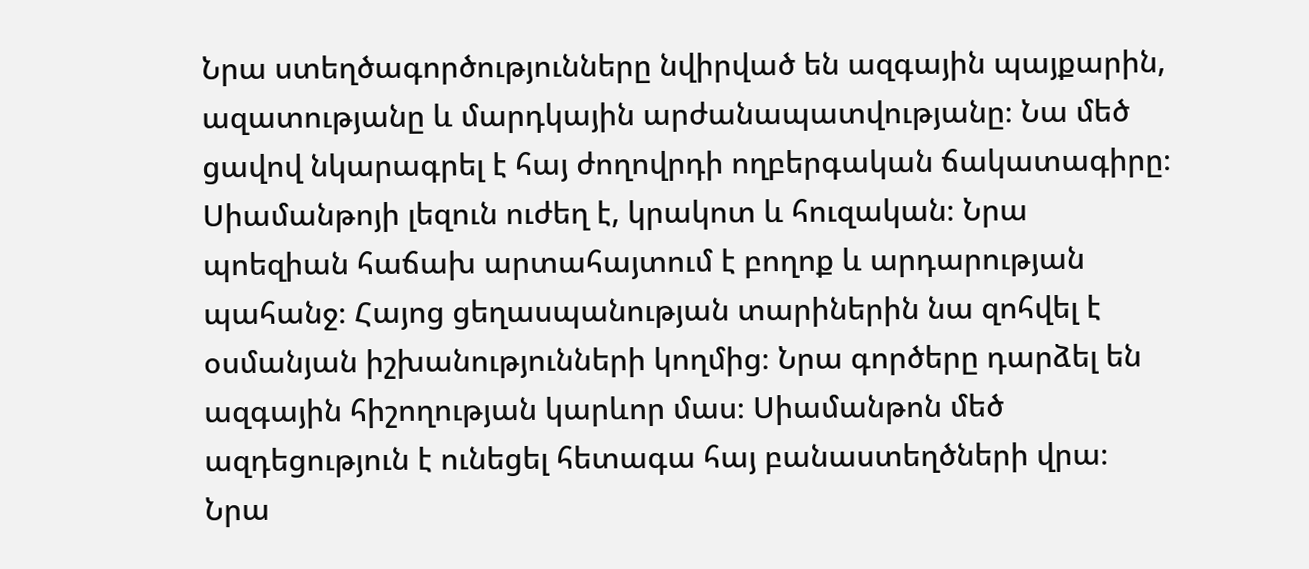Նրա ստեղծագործությունները նվիրված են ազգային պայքարին, ազատությանը և մարդկային արժանապատվությանը։ Նա մեծ ցավով նկարագրել է հայ ժողովրդի ողբերգական ճակատագիրը։ Սիամանթոյի լեզուն ուժեղ է, կրակոտ և հուզական։ Նրա պոեզիան հաճախ արտահայտում է բողոք և արդարության պահանջ։ Հայոց ցեղասպանության տարիներին նա զոհվել է օսմանյան իշխանությունների կողմից։ Նրա գործերը դարձել են ազգային հիշողության կարևոր մաս։ Սիամանթոն մեծ ազդեցություն է ունեցել հետագա հայ բանաստեղծների վրա։ Նրա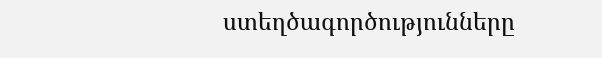ստեղծագործությունները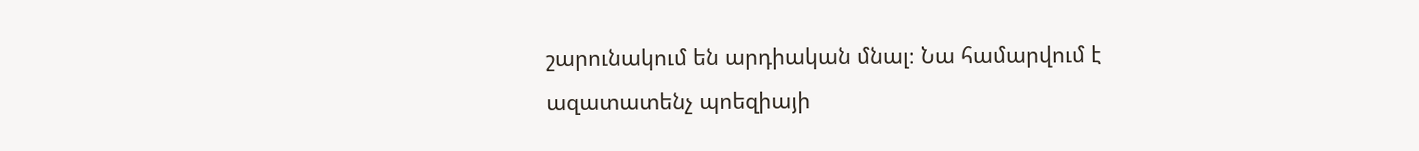շարունակում են արդիական մնալ։ Նա համարվում է ազատատենչ պոեզիայի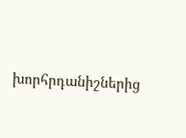խորհրդանիշներից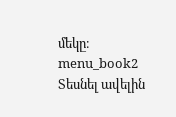մեկը։ menu_book2 Տեսնել ավելին